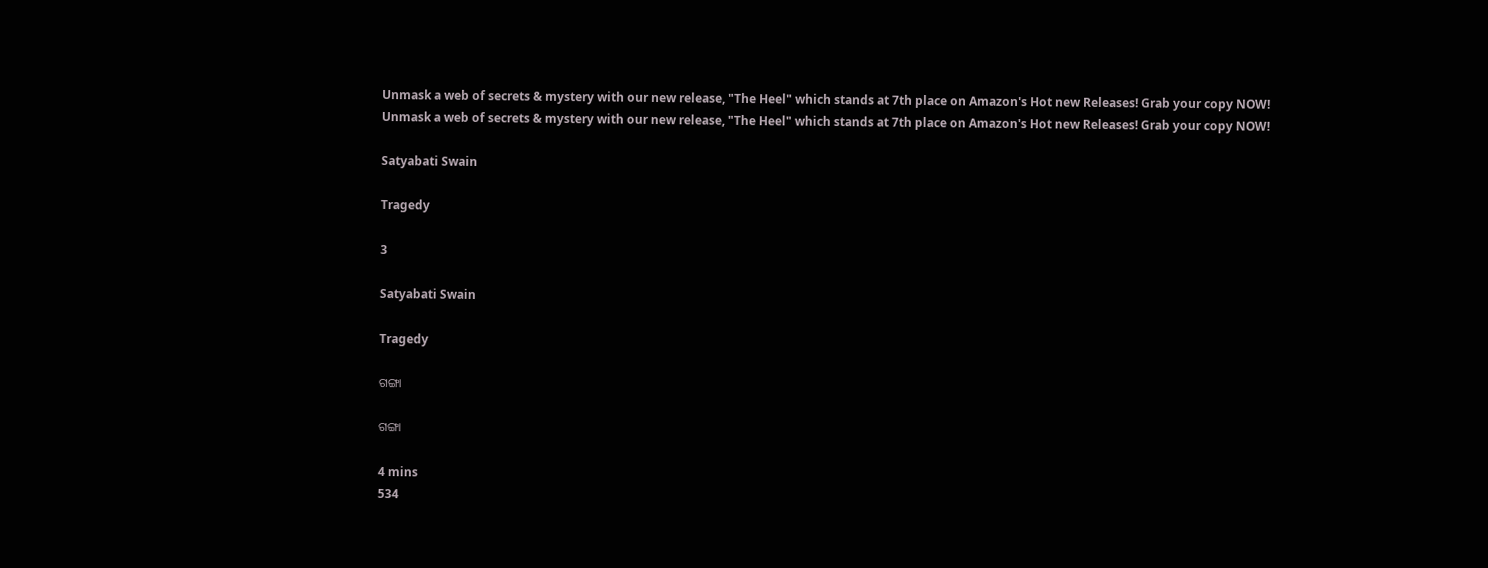Unmask a web of secrets & mystery with our new release, "The Heel" which stands at 7th place on Amazon's Hot new Releases! Grab your copy NOW!
Unmask a web of secrets & mystery with our new release, "The Heel" which stands at 7th place on Amazon's Hot new Releases! Grab your copy NOW!

Satyabati Swain

Tragedy

3

Satyabati Swain

Tragedy

ଗଙ୍ଗା

ଗଙ୍ଗା

4 mins
534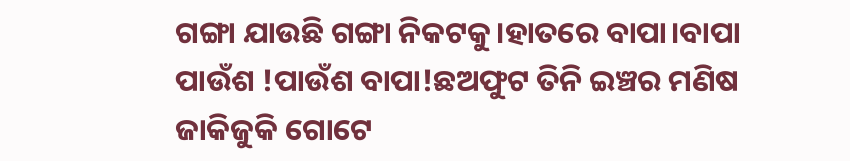ଗଙ୍ଗା ଯାଉଛି ଗଙ୍ଗା ନିକଟକୁ।ହାତରେ ବାପା।ବାପା ପାଉଁଶ !ପାଉଁଶ ବାପା!ଛଅଫୁଟ ତିନି ଇଞ୍ଚର ମଣିଷ ଜାକିଜୁକି ଗୋଟେ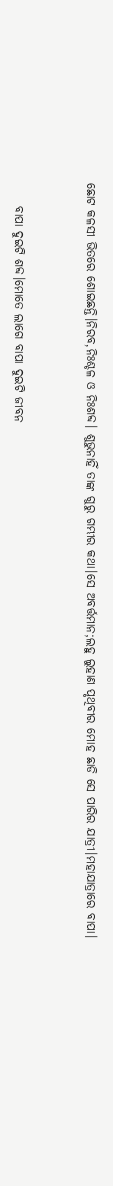ଛୋଟ କଳସୀ ଭିତରେ ଶୋଇଛନ୍ତି।ନିରବ,ନିଃଶ୍ଚଳ ଓ ନିଃଶବ୍ଦ। ଶୁଭୁନାହିଁ ତାଙ୍କ ଗୁରୁ ଗମ୍ଭୀର କଥା।ସେ ଅବର୍ତ୍ତମାନ;ଲହୁ ଲୁହାଣ ପୃଥିବୀର ମୋହ ଛାଡି ସେ ପାରିର ଯାତ୍ରୀ।ମହାଯାତ୍ରାରେ ବାପା।


     ବାପା ଦୁଇଟି ଶବ୍ଦ।ମୋତେ ଲାଗେ ବାପା ଦୁଇଟି ଜୀବନ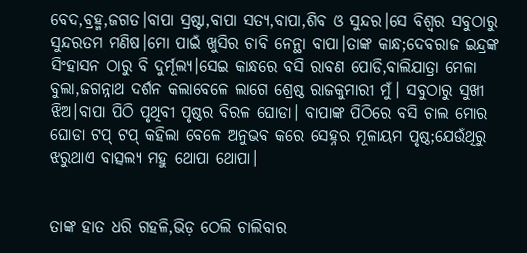ବେଦ,ବ୍ରହ୍ମ,ଜଗତ।ବାପା ସ୍ରଷ୍ଟା,ବାପା ସତ୍ୟ,ବାପା,ଶିବ ଓ ସୁନ୍ଦର।ସେ ବିଶ୍ୱର ସବୁଠାରୁ ସୁନ୍ଦରତମ ମଣିଷ।ମୋ ପାଇଁ ଖୁସିର ଚାବି ନେନ୍ଥା ବାପା।ତାଙ୍କ କାନ୍ଧ;ଦେବରାଜ ଇନ୍ଦ୍ରଙ୍କ ସିଂହାସନ ଠାରୁ ବି ଦୁର୍ମୂଲ୍ୟ।ସେଇ କାନ୍ଧରେ ବସି ରାବଣ ପୋଡି,ବାଲିଯାତ୍ରା ମେଳା ବୁଲା,ଜଗନ୍ନାଥ ଦର୍ଶନ କଲାବେଳେ ଲାଗେ ଶ୍ରେଷ୍ଠ ରାଜକୁମାରୀ ମୁଁ। ସବୁଠାରୁ ସୁଖୀ ଝିଅ।ବାପା ପିଠି ପୃଥିବୀ ପୃଷ୍ଠର ବିରଳ ଘୋଡା। ବାପାଙ୍କ ପିଠିରେ ବସି ଚାଲ ମୋର ଘୋଡା ଟପ୍ ଟପ୍ କହିଲା ବେଳେ ଅନୁଭବ କରେ ସେହ୍ନର ମୂଳାୟମ ପୃଷ୍ଠ;ଯେଉଁଥିରୁ ଝରୁଥାଏ ବାତ୍ସଲ୍ୟ ମହୁ ଥୋପା ଥୋପା।


ତାଙ୍କ ହାତ ଧରି ଗହଳି,ଭିଡ଼ ଠେଲି ଚାଲିବାର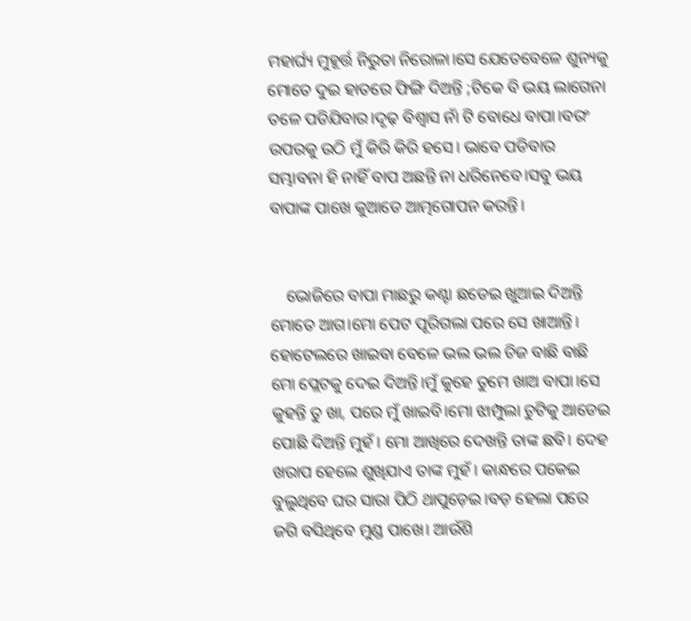ମହାର୍ଘ୍ୟ ମୁହୂର୍ତ୍ତ ନିରୁତା ନିରୋଳା।ସେ ଯେତେବେଳେ ଶୁନ୍ୟକୁ ମୋତେ ଦୁଇ ହାତରେ ଫିଙ୍ଗି ଦିଅନ୍ତି ;ଟିକେ ବି ଭୟ ଲାଗେନା ତଳେ ପଡିଯିବାର।ଦୃଢ଼ ବିଶ୍ୱାସ ନାଁ ଟି ବୋଧେ ବାପା।ବରଂ ଉପରକୁ ଉଠି ମୁଁ କିରି କିରି ହସେ। ଭାବେ ପଡିବାର ସମ୍ଭାବନା ହି ନାହିଁ ବାପ ଅଛନ୍ତି ନା ଧରିନେବେ।ସବୁ ଭୟ ବାପାଙ୍କ ପାଖେ କୁଆଡେ ଆତ୍ମଗୋପନ କରନ୍ତି।


    ଭୋଜିରେ ବାପା ମାଛରୁ କଣ୍ଟା ଛଡେଇ ଖୁଆଇ ଦିଅନ୍ତି ମୋତେ ଆଗ।ମୋ ପେଟ ପୂରିଗଲା ପରେ ସେ ଖାଆନ୍ତି। ହୋଟେଲରେ ଖାଇବା ବେଳେ ଭଲ ଭଲ ଚିଜ ବାଛି ବାଛି ମୋ ପ୍ଲେଟକୁ ଦେଇ ଦିଅନ୍ତି।ମୁଁ କୁହେ ତୁମେ ଖାଅ ବାପା।ସେ କୁହନ୍ତି ତୁ ଖା, ପରେ ମୁଁ ଖାଇବି।ମୋ ଝାମ୍ପୁଲା ଚୁଟିକୁ ଆଡେଇ ପୋଛି ଦିଅନ୍ତି ମୁହଁ। ମୋ ଆଖିରେ ଦେଖନ୍ତି ତାଙ୍କ ଛବି। ଦେହ ଖରାପ ହେଲେ ଶୁଖିଯାଏ ତାଙ୍କ ମୁହଁ। କାନ୍ଧରେ ପକେଇ ବୁଲୁଥିବେ ଘର ସାରା ପିଠି ଥାପୁଡ଼େଇ।ବଡ଼ ହେଲା ପରେ ଜଗି ବସିଥିବେ ମୁଣ୍ଡ ପାଖେ। ଆଉଁଶି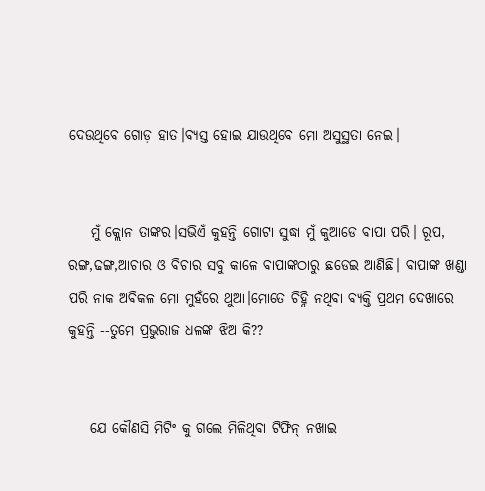ଦେଉଥିବେ ଗୋଡ଼ ହାତ।ବ୍ୟସ୍ତ ହୋଇ ଯାଉଥିବେ ମୋ ଅସୁସ୍ଥତା ନେଇ।


    ମୁଁ କ୍ଲୋନ ତାଙ୍କର।ସଭିଏଁ କୁହନ୍ତି ଗୋଟା ସୁଦ୍ଧା ମୁଁ କୁଆଡେ ବାପା ପରି। ରୂପ, ରଙ୍ଗ,ଢଙ୍ଗ,ଆଚାର ଓ ବିଚାର ସବୁ କାଳେ ବାପାଙ୍କଠାରୁ ଛଡେଇ ଆଣିଛି। ବାପାଙ୍କ ଖଣ୍ଡା ପରି ନାକ ଅବିକଳ ମୋ ମୁହଁରେ ଥୁଆ।ମୋତେ ଚିହ୍ନି ନଥିବା ବ୍ୟକ୍ତି ପ୍ରଥମ ଦେଖାରେ କୁହନ୍ତି --ତୁମେ ପ୍ରଭୁରାଜ ଧଳଙ୍କ ଝିଅ କି??


    ଯେ କୌଣସି ମିଟିଂ କୁ ଗଲେ ମିଳିଥିବା ଟିଫିନ୍ ନଖାଇ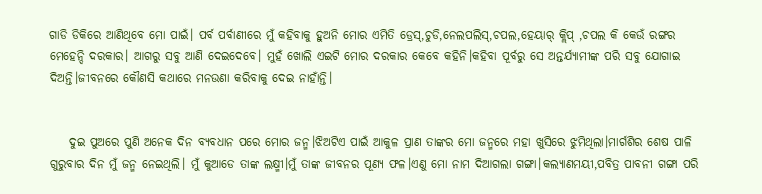ଗାଡି ଡିକିରେ ଆଣିଥିବେ ମୋ ପାଇଁ। ପର୍ବ ପର୍ବାଣୀରେ ମୁଁ କହିବାକୁ ହୁଅନି ମୋର ଏମିତି ଡ୍ରେସ୍,ଚୁଡି,ନେଲପଲିସ୍,ଚପଲ,ହେୟାର୍ କ୍ଲିପ୍ ,ଚପଲ କି କେଉଁ ରଙ୍ଗର ମେହେନ୍ଦି ଦରକାର। ଆଗରୁ ସବୁ ଆଣି ଦେଇଦେବେ। ମୁହଁ ଖୋଲି ଏଇଟି ମୋର ଦରକାର କେବେ କହିନି।କହିବା ପୂର୍ବରୁ ସେ ଅନ୍ତର୍ଯ୍ୟାମୀଙ୍କ ପରି ସବୁ ଯୋଗାଇ ଦିଅନ୍ତି।ଜୀବନରେ କୌଣସି କଥାରେ ମନଉଣା କରିବାକୁ ଦେଇ ନାହାଁନ୍ତି।


    ଦୁଇ ପୁଅରେ ପୁଣି ଅନେକ ଦିନ ବ୍ୟବଧାନ ପରେ ମୋର ଜନ୍ମ।ଝିଅଟିଏ ପାଇଁ ଆକୁଳ ପ୍ରାଣ ତାଙ୍କର ମୋ ଜନ୍ମରେ ମହା ଖୁସିରେ ଝୁମିଥିଲା।ମାର୍ଗଶିର ଶେଷ ପାଳି ଗୁରୁବାର ଦିନ ମୁଁ ଜନ୍ମ ନେଇଥିଲି। ମୁଁ କୁଆଡେ ତାଙ୍କ ଲକ୍ଷ୍ମୀ।ମୁଁ ତାଙ୍କ ଜୀବନର ପୂଣ୍ୟ ଫଳ।ଏଣୁ ମୋ ନାମ ଦିଆଗଲା ଗଙ୍ଗା।କଲ୍ୟାଣମୟୀ,ପବିତ୍ର ପାବନୀ ଗଙ୍ଗା ପରି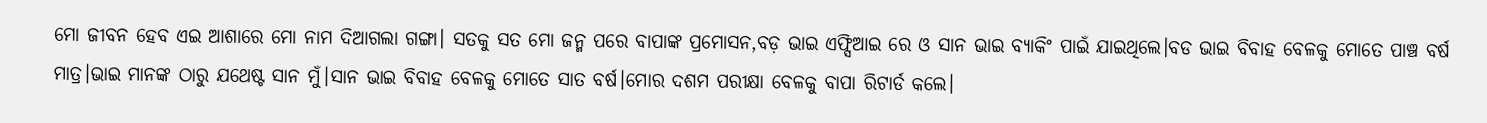ମୋ ଜୀବନ ହେବ ଏଇ ଆଶାରେ ମୋ ନାମ ଦିଆଗଲା ଗଙ୍ଗା। ସତକୁ ସତ ମୋ ଜନ୍ମ ପରେ ବାପାଙ୍କ ପ୍ରମୋସନ,ବଡ଼ ଭାଇ ଏଫ୍ସିଆଇ ରେ ଓ ସାନ ଭାଇ ବ୍ୟାକିଂ ପାଇଁ ଯାଇଥିଲେ।ବଡ ଭାଇ ବିବାହ ବେଳକୁ ମୋତେ ପାଞ୍ଚ ବର୍ଷ ମାତ୍ର।ଭାଇ ମାନଙ୍କ ଠାରୁ ଯଥେଷ୍ଟ ସାନ ମୁଁ।ସାନ ଭାଇ ବିବାହ ବେଳକୁ ମୋତେ ସାତ ବର୍ଷ।ମୋର ଦଶମ ପରୀକ୍ଷା ବେଳକୁ ବାପା ରିଟାର୍ଡ କଲେ।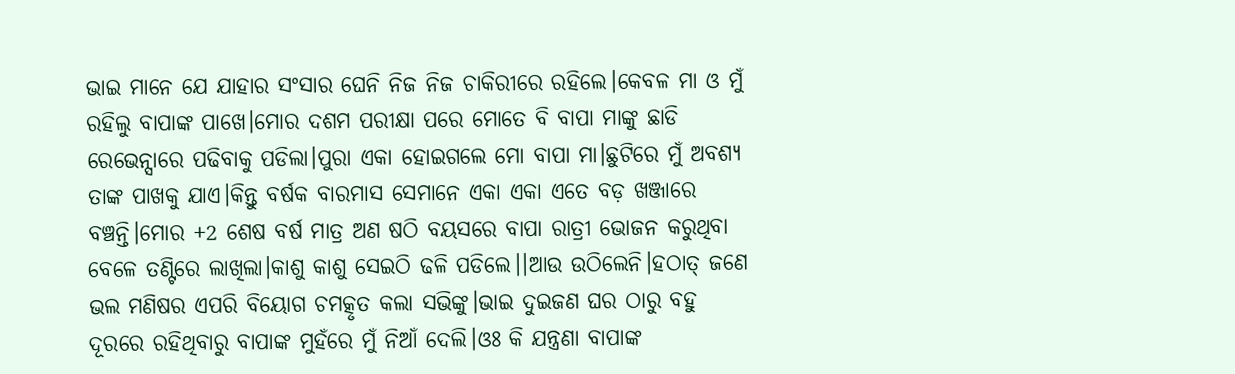ଭାଇ ମାନେ ଯେ ଯାହାର ସଂସାର ଘେନି ନିଜ ନିଜ ଚାକିରୀରେ ରହିଲେ।କେବଳ ମା ଓ ମୁଁ ରହିଲୁ ବାପାଙ୍କ ପାଖେ।ମୋର ଦଶମ ପରୀକ୍ଷା ପରେ ମୋତେ ବି ବାପା ମାଙ୍କୁ ଛାଡି ରେଭେନ୍ସାରେ ପଢିବାକୁ ପଡିଲା।ପୁରା ଏକା ହୋଇଗଲେ ମୋ ବାପା ମା।ଛୁଟିରେ ମୁଁ ଅବଶ୍ୟ ତାଙ୍କ ପାଖକୁ ଯାଏ।କିନ୍ତୁ ବର୍ଷକ ବାରମାସ ସେମାନେ ଏକା ଏକା ଏତେ ବଡ଼ ଖଞ୍ଜାରେ ବଞ୍ଚନ୍ତି।ମୋର +2 ଶେଷ ବର୍ଷ ମାତ୍ର ଅଣ ଷଠି ବୟସରେ ବାପା ରାତ୍ରୀ ଭୋଜନ କରୁଥିବା ବେଳେ ତଣ୍ଟିରେ ଲାଖିଲା।କାଶୁ କାଶୁ ସେଇଠି ଢଳି ପଡିଲେ।।ଆଉ ଉଠିଲେନି।ହଠାତ୍ ଜଣେ ଭଲ ମଣିଷର ଏପରି ବିୟୋଗ ଚମତ୍କୃତ କଲା ସଭିଙ୍କୁ।ଭାଇ ଦୁଇଜଣ ଘର ଠାରୁ ବହୁ ଦୂରରେ ରହିଥିବାରୁ ବାପାଙ୍କ ମୁହଁରେ ମୁଁ ନିଆଁ ଦେଲି।ଓଃ କି ଯନ୍ତ୍ରଣା ବାପାଙ୍କ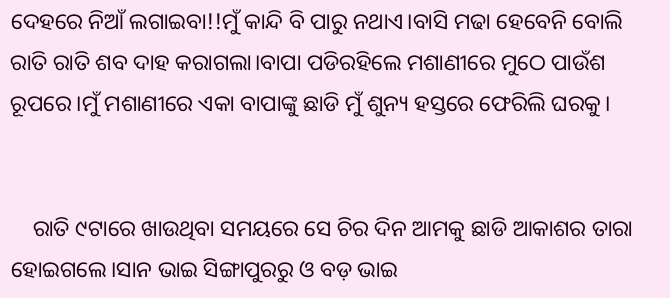ଦେହରେ ନିଆଁ ଲଗାଇବା!!ମୁଁ କାନ୍ଦି ବି ପାରୁ ନଥାଏ।ବାସି ମଢା ହେବେନି ବୋଲି ରାତି ରାତି ଶବ ଦାହ କରାଗଲା।ବାପା ପଡିରହିଲେ ମଶାଣୀରେ ମୁଠେ ପାଉଁଶ ରୂପରେ।ମୁଁ ମଶାଣୀରେ ଏକା ବାପାଙ୍କୁ ଛାଡି ମୁଁ ଶୁନ୍ୟ ହସ୍ତରେ ଫେରିଲି ଘରକୁ।


    ରାତି ୯ଟାରେ ଖାଉଥିବା ସମୟରେ ସେ ଚିର ଦିନ ଆମକୁ ଛାଡି ଆକାଶର ତାରା ହୋଇଗଲେ।ସାନ ଭାଇ ସିଙ୍ଗାପୁରରୁ ଓ ବଡ଼ ଭାଇ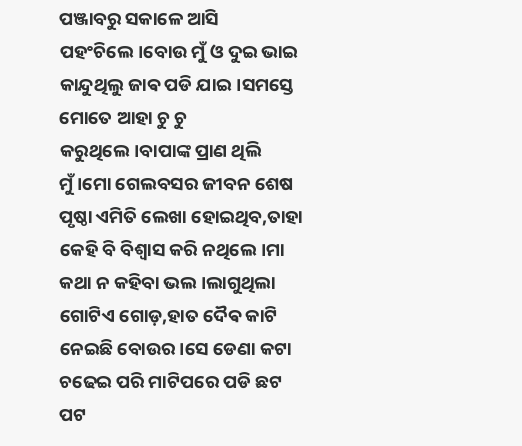ପଞ୍ଜାବରୁ ସକାଳେ ଆସି ପହଂଚିଲେ।ବୋଉ ମୁଁ ଓ ଦୁଇ ଭାଇ କାନ୍ଦୁଥିଲୁ ଜାଵ ପଡି ଯାଇ।ସମସ୍ତେ ମୋତେ ଆହା ଚୁ ଚୁ କରୁଥିଲେ।ବାପାଙ୍କ ପ୍ରାଣ ଥିଲି ମୁଁ।ମୋ ଗେଲବସର ଜୀବନ ଶେଷ ପୃଷ୍ଠା ଏମିତି ଲେଖା ହୋଇଥିବ,ତାହା କେହି ବି ବିଶ୍ୱାସ କରି ନଥିଲେ।ମା କଥା ନ କହିବା ଭଲ।ଲାଗୁଥିଲା ଗୋଟିଏ ଗୋଡ଼,ହାତ ଦୈଵ କାଟି ନେଇଛି ବୋଉର।ସେ ଡେଣା କଟା ଚଢେଇ ପରି ମାଟିପରେ ପଡି ଛଟ ପଟ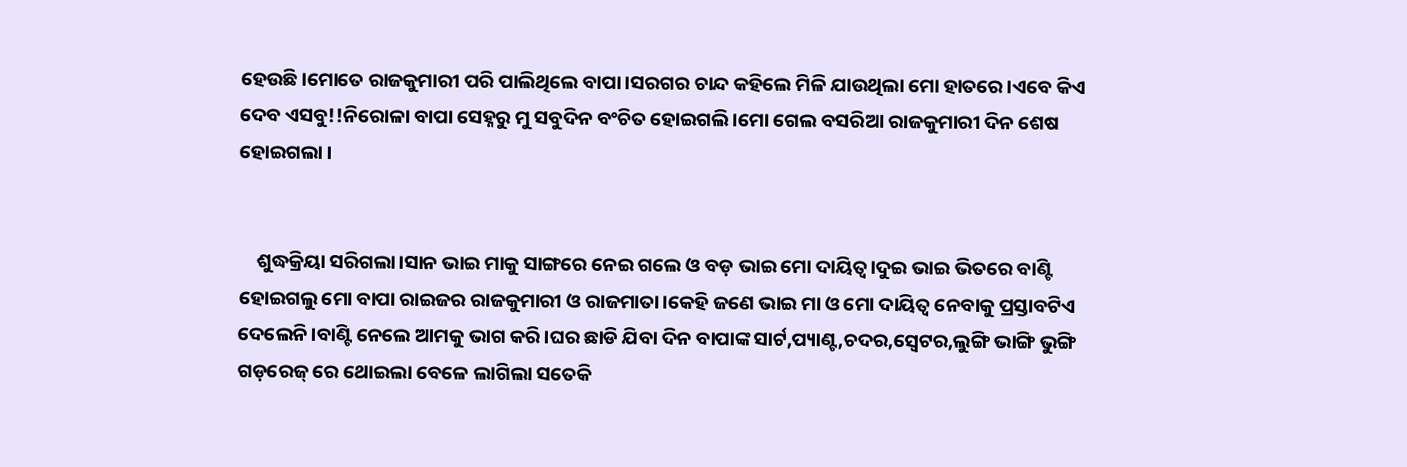ହେଉଛି।ମୋତେ ରାଜକୁମାରୀ ପରି ପାଲିଥିଲେ ବାପା।ସରଗର ଚାନ୍ଦ କହିଲେ ମିଳି ଯାଉଥିଲା ମୋ ହାତରେ।ଏବେ କିଏ ଦେବ ଏସବୁ!!ନିରୋଳା ବାପା ସେହ୍ନରୁ ମୁ ସବୁଦିନ ବଂଚିତ ହୋଇଗଲି।ମୋ ଗେଲ ବସରିଆ ରାଜକୁମାରୀ ଦିନ ଶେଷ ହୋଇଗଲା ।


    ଶୁଦ୍ଧକ୍ରିୟା ସରିଗଲା।ସାନ ଭାଇ ମାକୁ ସାଙ୍ଗରେ ନେଇ ଗଲେ ଓ ବଡ଼ ଭାଇ ମୋ ଦାୟିତ୍ୱ।ଦୁଇ ଭାଇ ଭିତରେ ବାଣ୍ଟି ହୋଇଗଲୁ ମୋ ବାପା ରାଇଜର ରାଜକୁମାରୀ ଓ ରାଜମାତା।କେହି ଜଣେ ଭାଇ ମା ଓ ମୋ ଦାୟିତ୍ୱ ନେବାକୁ ପ୍ରସ୍ତାବଟିଏ ଦେଲେନି।ବାଣ୍ଟି ନେଲେ ଆମକୁ ଭାଗ କରି।ଘର ଛାଡି ଯିବା ଦିନ ବାପାଙ୍କ ସାର୍ଟ,ପ୍ୟାଣ୍ଟ,ଚଦର,ସ୍ବେଟର,ଲୁଙ୍ଗି ଭାଙ୍ଗି ଭୁଙ୍ଗି ଗଡ଼ରେଜ୍ ରେ ଥୋଇଲା ବେଳେ ଲାଗିଲା ସତେକି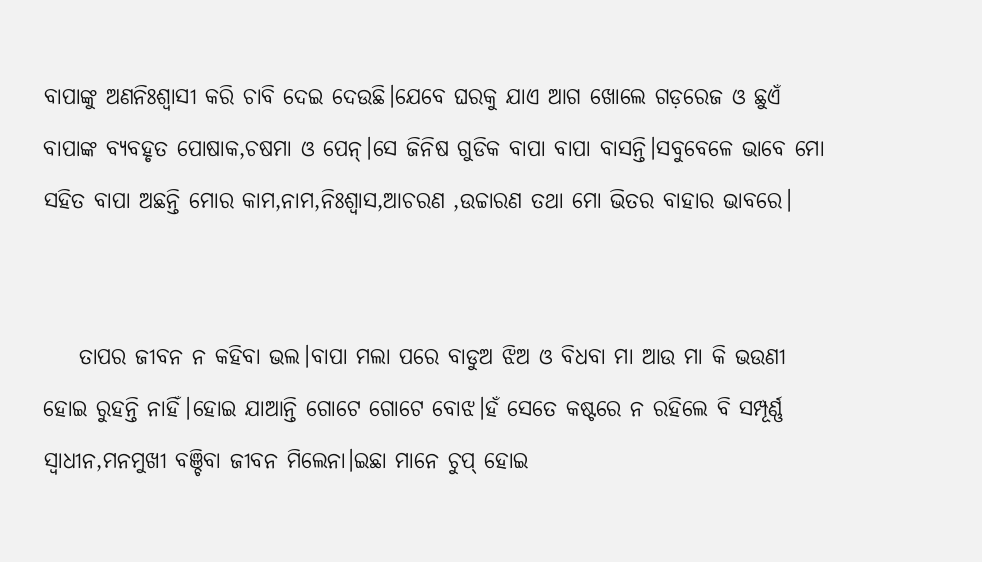ବାପାଙ୍କୁ ଅଣନିଃଶ୍ଵାସୀ କରି ଚାବି ଦେଇ ଦେଉଛି।ଯେବେ ଘରକୁ ଯାଏ ଆଗ ଖୋଲେ ଗଡ଼ରେଜ ଓ ଛୁଏଁ ବାପାଙ୍କ ବ୍ୟବହୃତ ପୋଷାକ,ଚଷମା ଓ ପେନ୍।ସେ ଜିନିଷ ଗୁଡିକ ବାପା ବାପା ବାସନ୍ତି।ସବୁବେଳେ ଭାବେ ମୋ ସହିତ ବାପା ଅଛନ୍ତି ମୋର କାମ,ନାମ,ନିଃଶ୍ବାସ,ଆଚରଣ ,ଉଚ୍ଚାରଣ ତଥା ମୋ ଭିତର ବାହାର ଭାବରେ।


    ତାପର ଜୀବନ ନ କହିବା ଭଲ।ବାପା ମଲା ପରେ ବାଡୁଅ ଝିଅ ଓ ବିଧବା ମା ଆଉ ମା କି ଭଉଣୀ ହୋଇ ରୁହନ୍ତି ନାହିଁ।ହୋଇ ଯାଆନ୍ତି ଗୋଟେ ଗୋଟେ ବୋଝ।ହଁ ସେତେ କଷ୍ଟରେ ନ ରହିଲେ ବି ସମ୍ପୂର୍ଣ୍ଣ ସ୍ୱାଧୀନ,ମନମୁଖୀ ବଞ୍ଚିବା ଜୀବନ ମିଲେନା।ଇଛା ମାନେ ଚୁପ୍ ହୋଇ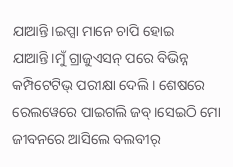ଯାଆନ୍ତି।ଇପ୍ସା ମାନେ ଚାପି ହୋଇ ଯାଆନ୍ତି।ମୁଁ ଗ୍ରାଜୁଏସନ୍ ପରେ ବିଭିନ୍ନ କମ୍ପିଟେଟିଭ୍ ପରୀକ୍ଷା ଦେଲି। ଶେଷରେ ରେଲୱେରେ ପାଇଗଲି ଜବ୍।ସେଇଠି ମୋ ଜୀବନରେ ଆସିଲେ ବଲବୀର୍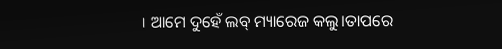। ଆମେ ଦୁହେଁ ଲବ୍ ମ୍ୟାରେଜ କଲୁ।ତାପରେ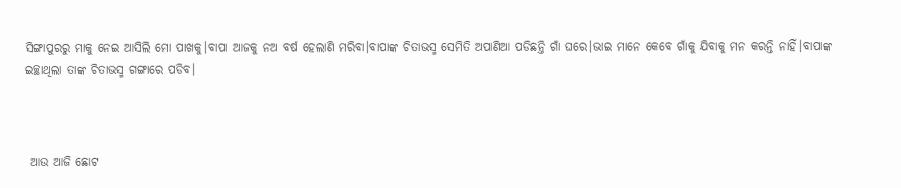ସିଙ୍ଗାପୁରରୁ ମାକୁ ନେଇ ଆସିଲି ମୋ ପାଖକୁ।ବାପା ଆଜକୁ ନଅ ବର୍ଷ ହେଲାଣି ମରିବା।ବାପାଙ୍କ ଚିତାଭସ୍ମ ସେମିତି ଅପାଣିଆ ପଡିଛନ୍ତି ଗାଁ ଘରେ।ଭାଇ ମାନେ କେବେ ଗାଁକୁ ଯିବାକୁ ମନ କରନ୍ତି ନାହିଁ।ବାପାଙ୍କ ଇଚ୍ଛାଥିଲା ତାଙ୍କ ଚିତାଭସ୍ମ ଗଙ୍ଗାରେ ପଡିବ।



 ଆଉ ଆଜି ଛୋଟ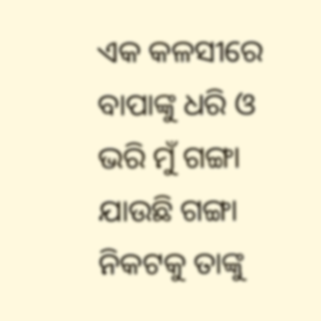ଏକ କଳସୀରେ ବାପାଙ୍କୁ ଧରି ଓ ଭରି ମୁଁ ଗଙ୍ଗା ଯାଉଛି ଗଙ୍ଗା ନିକଟକୁ ତାଙ୍କୁ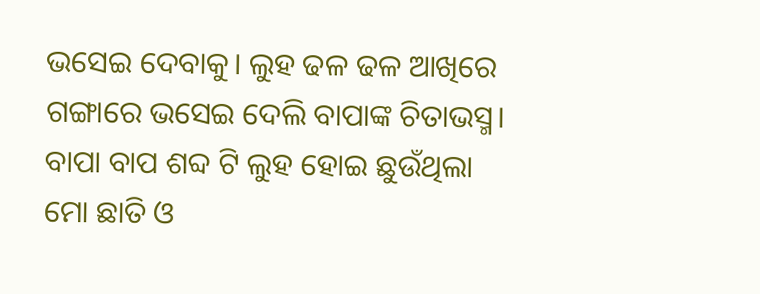ଭସେଇ ଦେବାକୁ। ଲୁହ ଢଳ ଢଳ ଆଖିରେ ଗଙ୍ଗାରେ ଭସେଇ ଦେଲି ବାପାଙ୍କ ଚିତାଭସ୍ମ। ବାପା ବାପ ଶବ୍ଦ ଟି ଲୁହ ହୋଇ ଛୁଉଁଥିଲା ମୋ ଛାତି ଓ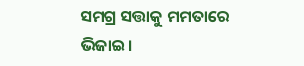ସମଗ୍ର ସତ୍ତାକୁ ମମତାରେ ଭିଜାଇ।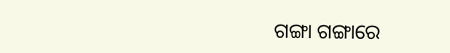ଗଙ୍ଗା ଗଙ୍ଗାରେ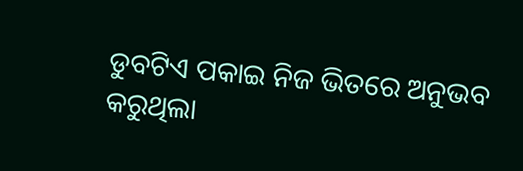ଡୁବଟିଏ ପକାଇ ନିଜ ଭିତରେ ଅନୁଭବ କରୁଥିଲା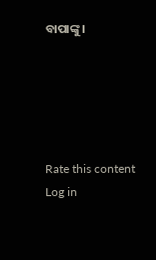ବାପାଙ୍କୁ।





Rate this content
Log in